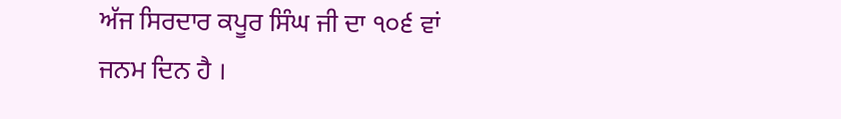ਅੱਜ ਸਿਰਦਾਰ ਕਪੂਰ ਸਿੰਘ ਜੀ ਦਾ ੧੦੬ ਵਾਂ
ਜਨਮ ਦਿਨ ਹੈ ।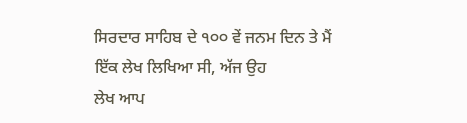ਸਿਰਦਾਰ ਸਾਹਿਬ ਦੇ ੧੦੦ ਵੇਂ ਜਨਮ ਦਿਨ ਤੇ ਮੈਂ ਇੱਕ ਲੇਖ ਲਿਖਿਆ ਸੀ, ਅੱਜ ਉਹ
ਲੇਖ ਆਪ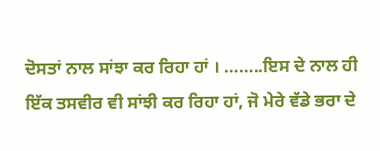ਦੋਸਤਾਂ ਨਾਲ ਸਾਂਝਾ ਕਰ ਰਿਹਾ ਹਾਂ । ……..ਇਸ ਦੇ ਨਾਲ ਹੀ
ਇੱਕ ਤਸਵੀਰ ਵੀ ਸਾਂਝੀ ਕਰ ਰਿਹਾ ਹਾਂ, ਜੋ ਮੇਰੇ ਵੱਡੇ ਭਰਾ ਦੇ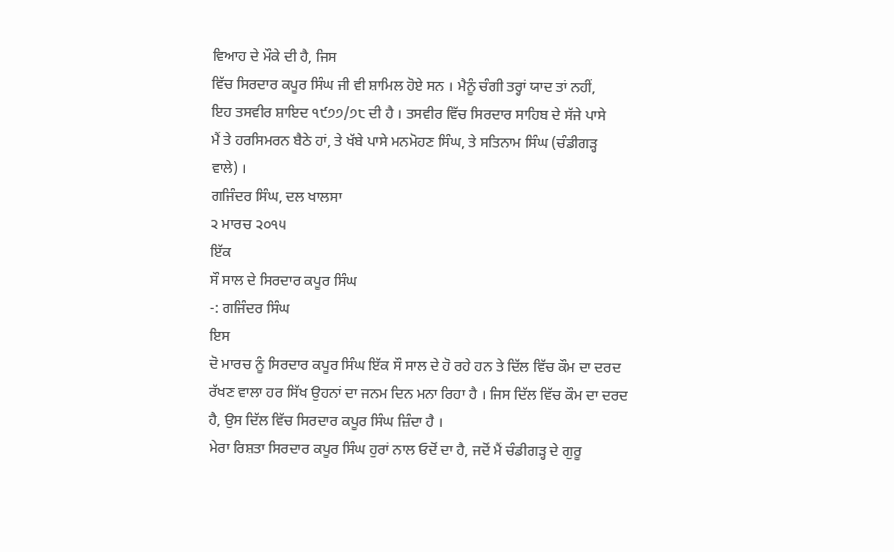ਵਿਆਹ ਦੇ ਮੌਕੇ ਦੀ ਹੈ, ਜਿਸ
ਵਿੱਚ ਸਿਰਦਾਰ ਕਪੂਰ ਸਿੰਘ ਜੀ ਵੀ ਸ਼ਾਮਿਲ ਹੋਏ ਸਨ । ਮੈਨੂੰ ਚੰਗੀ ਤਰ੍ਹਾਂ ਯਾਦ ਤਾਂ ਨਹੀਂ,
ਇਹ ਤਸਵੀਰ ਸ਼ਾਇਦ ੧੯੭੭/੭੮ ਦੀ ਹੈ । ਤਸਵੀਰ ਵਿੱਚ ਸਿਰਦਾਰ ਸਾਹਿਬ ਦੇ ਸੱਜੇ ਪਾਸੇ
ਮੈਂ ਤੇ ਹਰਸਿਮਰਨ ਬੈਠੇ ਹਾਂ, ਤੇ ਖੱਬੇ ਪਾਸੇ ਮਨਮੋਹਣ ਸਿੰਘ, ਤੇ ਸਤਿਨਾਮ ਸਿੰਘ (ਚੰਡੀਗੜ੍ਹ
ਵਾਲੇ) ।
ਗਜਿੰਦਰ ਸਿੰਘ, ਦਲ ਖਾਲਸਾ
੨ ਮਾਰਚ ੨੦੧੫
ਇੱਕ
ਸੌ ਸਾਲ ਦੇ ਸਿਰਦਾਰ ਕਪੂਰ ਸਿੰਘ
-: ਗਜਿੰਦਰ ਸਿੰਘ
ਇਸ
ਦੋ ਮਾਰਚ ਨੂੰ ਸਿਰਦਾਰ ਕਪੂਰ ਸਿੰਘ ਇੱਕ ਸੌ ਸਾਲ ਦੇ ਹੋ ਰਹੇ ਹਨ ਤੇ ਦਿੱਲ ਵਿੱਚ ਕੌਮ ਦਾ ਦਰਦ
ਰੱਖਣ ਵਾਲਾ ਹਰ ਸਿੱਖ ਉਹਨਾਂ ਦਾ ਜਨਮ ਦਿਨ ਮਨਾ ਰਿਹਾ ਹੈ । ਜਿਸ ਦਿੱਲ ਵਿੱਚ ਕੌਮ ਦਾ ਦਰਦ
ਹੈ, ਉਸ ਦਿੱਲ ਵਿੱਚ ਸਿਰਦਾਰ ਕਪੂਰ ਸਿੰਘ ਜ਼ਿੰਦਾ ਹੈ ।
ਮੇਰਾ ਰਿਸ਼ਤਾ ਸਿਰਦਾਰ ਕਪੂਰ ਸਿੰਘ ਹੁਰਾਂ ਨਾਲ ਓਦੋਂ ਦਾ ਹੈ, ਜਦੋਂ ਮੈਂ ਚੰਡੀਗੜ੍ਹ ਦੇ ਗੁਰੂ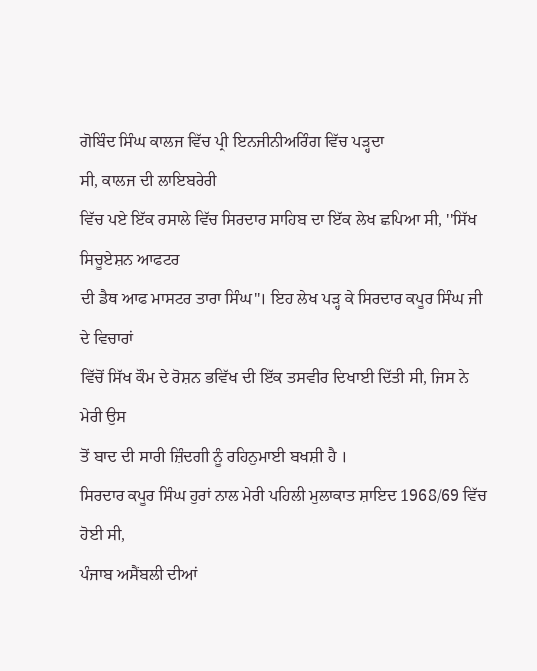ਗੋਬਿੰਦ ਸਿੰਘ ਕਾਲਜ ਵਿੱਚ ਪ੍ਰੀ ਇਨਜੀਨੀਅਰਿੰਗ ਵਿੱਚ ਪੜ੍ਹਦਾ
ਸੀ, ਕਾਲਜ ਦੀ ਲਾਇਬਰੇਰੀ
ਵਿੱਚ ਪਏ ਇੱਕ ਰਸਾਲੇ ਵਿੱਚ ਸਿਰਦਾਰ ਸਾਹਿਬ ਦਾ ਇੱਕ ਲੇਖ ਛਪਿਆ ਸੀ, ''ਸਿੱਖ ਸਿਚੂਏਸ਼ਨ ਆਫਟਰ
ਦੀ ਡੈਥ ਆਫ ਮਾਸਟਰ ਤਾਰਾ ਸਿੰਘ''। ਇਹ ਲੇਖ ਪੜ੍ਹ ਕੇ ਸਿਰਦਾਰ ਕਪੂਰ ਸਿੰਘ ਜੀ ਦੇ ਵਿਚਾਰਾਂ
ਵਿੱਚੋਂ ਸਿੱਖ ਕੌਮ ਦੇ ਰੋਸ਼ਨ ਭਵਿੱਖ ਦੀ ਇੱਕ ਤਸਵੀਰ ਦਿਖਾਈ ਦਿੱਤੀ ਸੀ, ਜਿਸ ਨੇ ਮੇਰੀ ਉਸ
ਤੋਂ ਬਾਦ ਦੀ ਸਾਰੀ ਜ਼ਿੰਦਗੀ ਨੂੰ ਰਹਿਨੁਮਾਈ ਬਖਸ਼ੀ ਹੈ ।
ਸਿਰਦਾਰ ਕਪੂਰ ਸਿੰਘ ਹੁਰਾਂ ਨਾਲ ਮੇਰੀ ਪਹਿਲੀ ਮੁਲਾਕਾਤ ਸ਼ਾਇਦ 1968/69 ਵਿੱਚ ਹੋਈ ਸੀ,
ਪੰਜਾਬ ਅਸੈਂਬਲੀ ਦੀਆਂ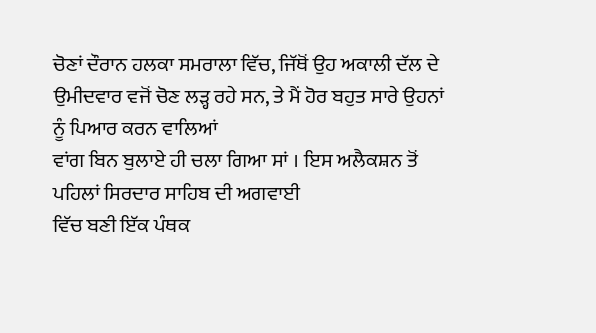ਚੋਣਾਂ ਦੌਰਾਨ ਹਲਕਾ ਸਮਰਾਲਾ ਵਿੱਚ, ਜਿੱਥੋਂ ਉਹ ਅਕਾਲੀ ਦੱਲ ਦੇ
ਉਮੀਦਵਾਰ ਵਜੋਂ ਚੋਣ ਲੜ੍ਹ ਰਹੇ ਸਨ, ਤੇ ਮੈਂ ਹੋਰ ਬਹੁਤ ਸਾਰੇ ਉਹਨਾਂ ਨੂੰ ਪਿਆਰ ਕਰਨ ਵਾਲਿਆਂ
ਵਾਂਗ ਬਿਨ ਬੁਲਾਏ ਹੀ ਚਲਾ ਗਿਆ ਸਾਂ । ਇਸ ਅਲੈਕਸ਼ਨ ਤੋਂ ਪਹਿਲਾਂ ਸਿਰਦਾਰ ਸਾਹਿਬ ਦੀ ਅਗਵਾਈ
ਵਿੱਚ ਬਣੀ ਇੱਕ ਪੰਥਕ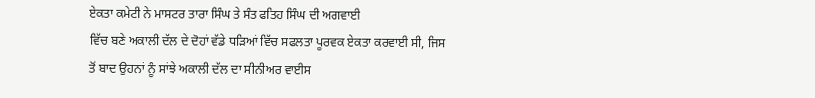ਏਕਤਾ ਕਮੇਟੀ ਨੇ ਮਾਸਟਰ ਤਾਰਾ ਸਿੰਘ ਤੇ ਸੰਤ ਫਤਿਹ ਸਿੰਘ ਦੀ ਅਗਵਾਈ
ਵਿੱਚ ਬਣੇ ਅਕਾਲੀ ਦੱਲ ਦੇ ਦੋਹਾਂ ਵੱਡੇ ਧੜਿਆਂ ਵਿੱਚ ਸਫਲਤਾ ਪੂਰਵਕ ਏਕਤਾ ਕਰਵਾਈ ਸੀ, ਜਿਸ
ਤੋਂ ਬਾਦ ਉਹਨਾਂ ਨੂੰ ਸਾਂਝੇ ਅਕਾਲੀ ਦੱਲ ਦਾ ਸੀਨੀਅਰ ਵਾਈਸ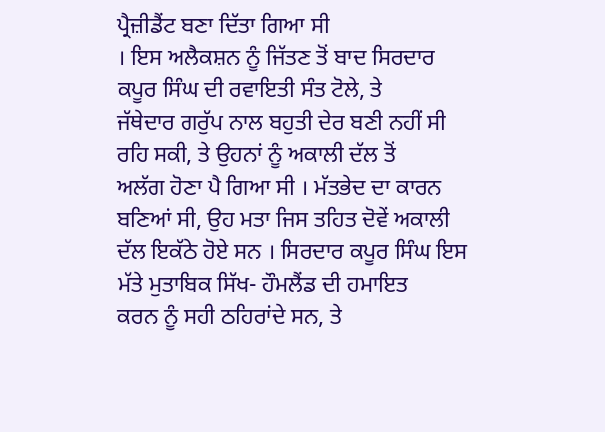ਪ੍ਰੈਜ਼ੀਡੈਂਟ ਬਣਾ ਦਿੱਤਾ ਗਿਆ ਸੀ
। ਇਸ ਅਲੈਕਸ਼ਨ ਨੂੰ ਜਿੱਤਣ ਤੋਂ ਬਾਦ ਸਿਰਦਾਰ ਕਪੂਰ ਸਿੰਘ ਦੀ ਰਵਾਇਤੀ ਸੰਤ ਟੋਲੇ, ਤੇ
ਜੱਥੇਦਾਰ ਗਰੁੱਪ ਨਾਲ ਬਹੁਤੀ ਦੇਰ ਬਣੀ ਨਹੀਂ ਸੀ ਰਹਿ ਸਕੀ, ਤੇ ਉਹਨਾਂ ਨੂੰ ਅਕਾਲੀ ਦੱਲ ਤੋਂ
ਅਲੱਗ ਹੋਣਾ ਪੈ ਗਿਆ ਸੀ । ਮੱਤਭੇਦ ਦਾ ਕਾਰਨ ਬਣਿਆਂ ਸੀ, ਉਹ ਮਤਾ ਜਿਸ ਤਹਿਤ ਦੋਵੇਂ ਅਕਾਲੀ
ਦੱਲ ਇਕੱਠੇ ਹੋਏ ਸਨ । ਸਿਰਦਾਰ ਕਪੂਰ ਸਿੰਘ ਇਸ ਮੱਤੇ ਮੁਤਾਬਿਕ ਸਿੱਖ- ਹੌਮਲੈਂਡ ਦੀ ਹਮਾਇਤ
ਕਰਨ ਨੂੰ ਸਹੀ ਠਹਿਰਾਂਦੇ ਸਨ, ਤੇ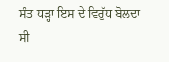ਸੰਤ ਧੜ੍ਹਾ ਇਸ ਦੇ ਵਿਰੁੱਧ ਬੋਲਦਾ ਸੀ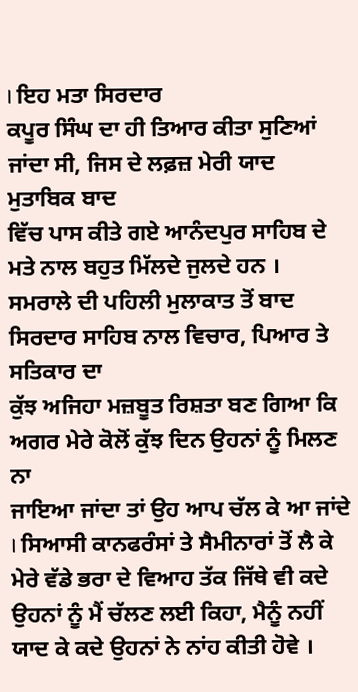। ਇਹ ਮਤਾ ਸਿਰਦਾਰ
ਕਪੂਰ ਸਿੰਘ ਦਾ ਹੀ ਤਿਆਰ ਕੀਤਾ ਸੁਣਿਆਂ ਜਾਂਦਾ ਸੀ, ਜਿਸ ਦੇ ਲਫ਼ਜ਼ ਮੇਰੀ ਯਾਦ ਮੁਤਾਬਿਕ ਬਾਦ
ਵਿੱਚ ਪਾਸ ਕੀਤੇ ਗਏ ਆਨੰਦਪੁਰ ਸਾਹਿਬ ਦੇ ਮਤੇ ਨਾਲ ਬਹੁਤ ਮਿੱਲਦੇ ਜੁਲਦੇ ਹਨ ।
ਸਮਰਾਲੇ ਦੀ ਪਹਿਲੀ ਮੁਲਾਕਾਤ ਤੋਂ ਬਾਦ ਸਿਰਦਾਰ ਸਾਹਿਬ ਨਾਲ ਵਿਚਾਰ, ਪਿਆਰ ਤੇ ਸਤਿਕਾਰ ਦਾ
ਕੁੱਝ ਅਜਿਹਾ ਮਜ਼ਬੂਤ ਰਿਸ਼ਤਾ ਬਣ ਗਿਆ ਕਿ ਅਗਰ ਮੇਰੇ ਕੋਲੋਂ ਕੁੱਝ ਦਿਨ ਉਹਨਾਂ ਨੂੰ ਮਿਲਣ ਨਾ
ਜਾਇਆ ਜਾਂਦਾ ਤਾਂ ਉਹ ਆਪ ਚੱਲ ਕੇ ਆ ਜਾਂਦੇ । ਸਿਆਸੀ ਕਾਨਫਰੰਸਾਂ ਤੇ ਸੈਮੀਨਾਰਾਂ ਤੋਂ ਲੈ ਕੇ
ਮੇਰੇ ਵੱਡੇ ਭਰਾ ਦੇ ਵਿਆਹ ਤੱਕ ਜਿੱਥੇ ਵੀ ਕਦੇ ਉਹਨਾਂ ਨੂੰ ਮੈਂ ਚੱਲਣ ਲਈ ਕਿਹਾ, ਮੈਨੂੰ ਨਹੀਂ
ਯਾਦ ਕੇ ਕਦੇ ਉਹਨਾਂ ਨੇ ਨਾਂਹ ਕੀਤੀ ਹੋਵੇ ।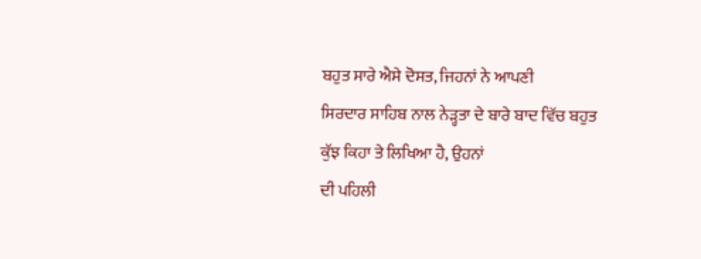ਬਹੁਤ ਸਾਰੇ ਐਸੇ ਦੋਸਤ, ਜਿਹਨਾਂ ਨੇ ਆਪਣੀ
ਸਿਰਦਾਰ ਸਾਹਿਬ ਨਾਲ ਨੇੜ੍ਹਤਾ ਦੇ ਬਾਰੇ ਬਾਦ ਵਿੱਚ ਬਹੁਤ ਕੁੱਝ ਕਿਹਾ ਤੇ ਲਿਖਿਆ ਹੈ, ਉਹਨਾਂ
ਦੀ ਪਹਿਲੀ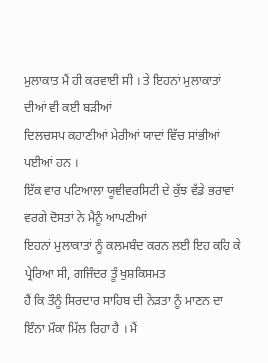ਮੁਲਾਕਾਤ ਮੈਂ ਹੀ ਕਰਵਾਈ ਸੀ । ਤੇ ਇਹਨਾਂ ਮੁਲਾਕਾਤਾਂ ਦੀਆਂ ਵੀ ਕਈ ਬੜੀਆਂ
ਦਿਲਚਸਪ ਕਹਾਣੀਆਂ ਮੇਰੀਆਂ ਯਾਦਾਂ ਵਿੱਚ ਸਾਂਭੀਆਂ ਪਈਆਂ ਹਨ ।
ਇੱਕ ਵਾਰ ਪਟਿਆਲਾ ਯੂਞੀਵਰਸਿਟੀ ਦੇ ਕੁੱਝ ਵੱਡੇ ਭਰਾਵਾਂ ਵਰਗੇ ਦੋਸਤਾਂ ਨੇ ਮੈਨੂੰ ਆਪਣੀਆਂ
ਇਹਨਾਂ ਮੁਲਾਕਾਤਾਂ ਨੂੰ ਕਲਮਬੰਦ ਕਰਨ ਲਈ ਇਹ ਕਹਿ ਕੇ ਪ੍ਰੇਰਿਆ ਸੀ, ਗਜਿੰਦਰ ਤੂੰ ਖੁਸ਼ਕਿਸਮਤ
ਹੈਂ ਕਿ ਤੌਨੂੰ ਸਿਰਦਾਰ ਸਾਹਿਬ ਦੀ ਨੇੜਤਾ ਨੂੰ ਮਾਣਨ ਦਾ ਇੰਨਾ ਮੌਕਾ ਮਿੱਲ ਰਿਹਾ ਹੈ । ਮੈਂ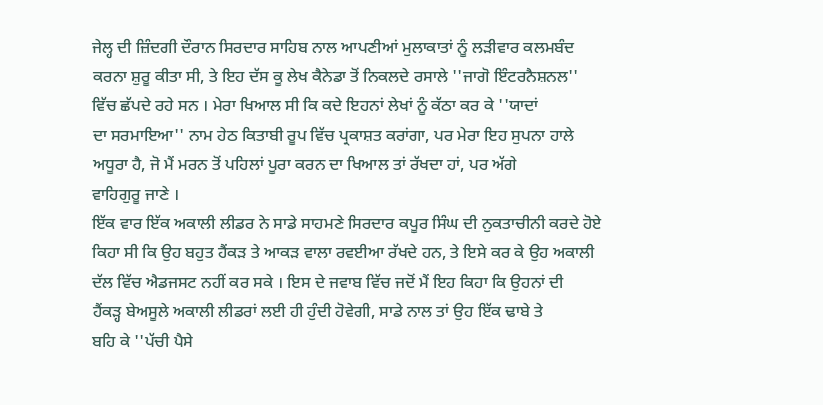ਜੇਲ੍ਹ ਦੀ ਜ਼ਿੰਦਗੀ ਦੌਰਾਨ ਸਿਰਦਾਰ ਸਾਹਿਬ ਨਾਲ ਆਪਣੀਆਂ ਮੁਲਾਕਾਤਾਂ ਨੂੰ ਲੜੀਵਾਰ ਕਲਮਬੰਦ
ਕਰਨਾ ਸ਼ੁਰੂ ਕੀਤਾ ਸੀ, ਤੇ ਇਹ ਦੱਸ ਕੂ ਲੇਖ ਕੈਨੇਡਾ ਤੋਂ ਨਿਕਲਦੇ ਰਸਾਲੇ ''ਜਾਗੋ ਇੰਟਰਨੈਸ਼ਨਲ''
ਵਿੱਚ ਛੱਪਦੇ ਰਹੇ ਸਨ । ਮੇਰਾ ਖਿਆਲ ਸੀ ਕਿ ਕਦੇ ਇਹਨਾਂ ਲੇਖਾਂ ਨੂੰ ਕੱਠਾ ਕਰ ਕੇ ''ਯਾਦਾਂ
ਦਾ ਸਰਮਾਇਆ'' ਨਾਮ ਹੇਠ ਕਿਤਾਬੀ ਰੂਪ ਵਿੱਚ ਪ੍ਰਕਾਸ਼ਤ ਕਰਾਂਗਾ, ਪਰ ਮੇਰਾ ਇਹ ਸੁਪਨਾ ਹਾਲੇ
ਅਧੂਰਾ ਹੈ, ਜੋ ਮੈਂ ਮਰਨ ਤੋਂ ਪਹਿਲਾਂ ਪੂਰਾ ਕਰਨ ਦਾ ਖਿਆਲ ਤਾਂ ਰੱਖਦਾ ਹਾਂ, ਪਰ ਅੱਗੇ
ਵਾਹਿਗੁਰੂ ਜਾਣੇ ।
ਇੱਕ ਵਾਰ ਇੱਕ ਅਕਾਲੀ ਲੀਡਰ ਨੇ ਸਾਡੇ ਸਾਹਮਣੇ ਸਿਰਦਾਰ ਕਪੂਰ ਸਿੰਘ ਦੀ ਨੁਕਤਾਚੀਨੀ ਕਰਦੇ ਹੋਏ
ਕਿਹਾ ਸੀ ਕਿ ਉਹ ਬਹੁਤ ਹੈਂਕੜ ਤੇ ਆਕੜ ਵਾਲਾ ਰਵਈਆ ਰੱਖਦੇ ਹਨ, ਤੇ ਇਸੇ ਕਰ ਕੇ ਉਹ ਅਕਾਲੀ
ਦੱਲ ਵਿੱਚ ਐਡਜਸਟ ਨਹੀਂ ਕਰ ਸਕੇ । ਇਸ ਦੇ ਜਵਾਬ ਵਿੱਚ ਜਦੋਂ ਮੈਂ ਇਹ ਕਿਹਾ ਕਿ ਉਹਨਾਂ ਦੀ
ਹੈਂਕੜ੍ਹ ਬੇਅਸੂਲੇ ਅਕਾਲੀ ਲੀਡਰਾਂ ਲਈ ਹੀ ਹੁੰਦੀ ਹੋਵੇਗੀ, ਸਾਡੇ ਨਾਲ ਤਾਂ ਉਹ ਇੱਕ ਢਾਬੇ ਤੇ
ਬਹਿ ਕੇ ''ਪੱਚੀ ਪੈਸੇ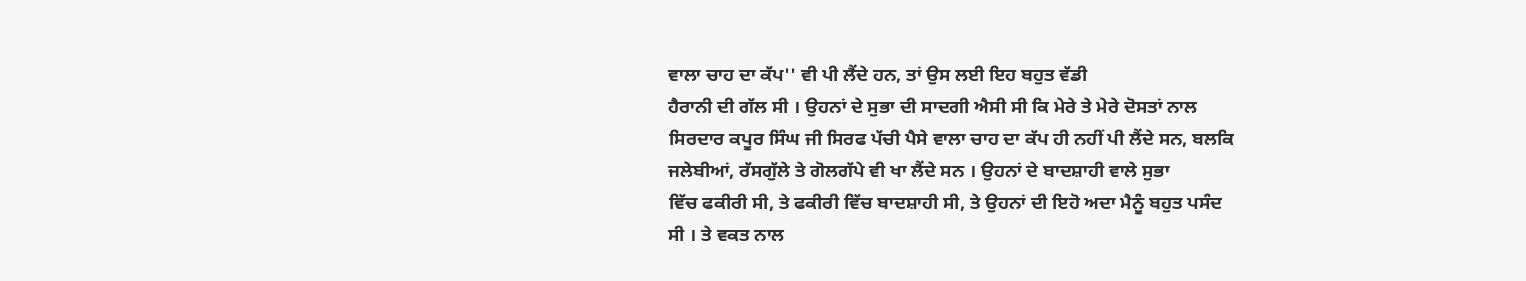ਵਾਲਾ ਚਾਹ ਦਾ ਕੱਪ'' ਵੀ ਪੀ ਲੈਂਦੇ ਹਨ, ਤਾਂ ਉਸ ਲਈ ਇਹ ਬਹੁਤ ਵੱਡੀ
ਹੈਰਾਨੀ ਦੀ ਗੱਲ ਸੀ । ਉਹਨਾਂ ਦੇ ਸੁਭਾ ਦੀ ਸਾਦਗੀ ਐਸੀ ਸੀ ਕਿ ਮੇਰੇ ਤੇ ਮੇਰੇ ਦੋਸਤਾਂ ਨਾਲ
ਸਿਰਦਾਰ ਕਪੂਰ ਸਿੰਘ ਜੀ ਸਿਰਫ ਪੱਚੀ ਪੈਸੇ ਵਾਲਾ ਚਾਹ ਦਾ ਕੱਪ ਹੀ ਨਹੀਂ ਪੀ ਲੈਂਦੇ ਸਨ, ਬਲਕਿ
ਜਲੇਬੀਆਂ, ਰੱਸਗੁੱਲੇ ਤੇ ਗੋਲਗੱਪੇ ਵੀ ਖਾ ਲੈਂਦੇ ਸਨ । ਉਹਨਾਂ ਦੇ ਬਾਦਸ਼ਾਹੀ ਵਾਲੇ ਸੁਭਾ
ਵਿੱਚ ਫਕੀਰੀ ਸੀ, ਤੇ ਫਕੀਰੀ ਵਿੱਚ ਬਾਦਸ਼ਾਹੀ ਸੀ, ਤੇ ਉਹਨਾਂ ਦੀ ਇਹੋ ਅਦਾ ਮੈਨੂੰ ਬਹੁਤ ਪਸੰਦ
ਸੀ । ਤੇ ਵਕਤ ਨਾਲ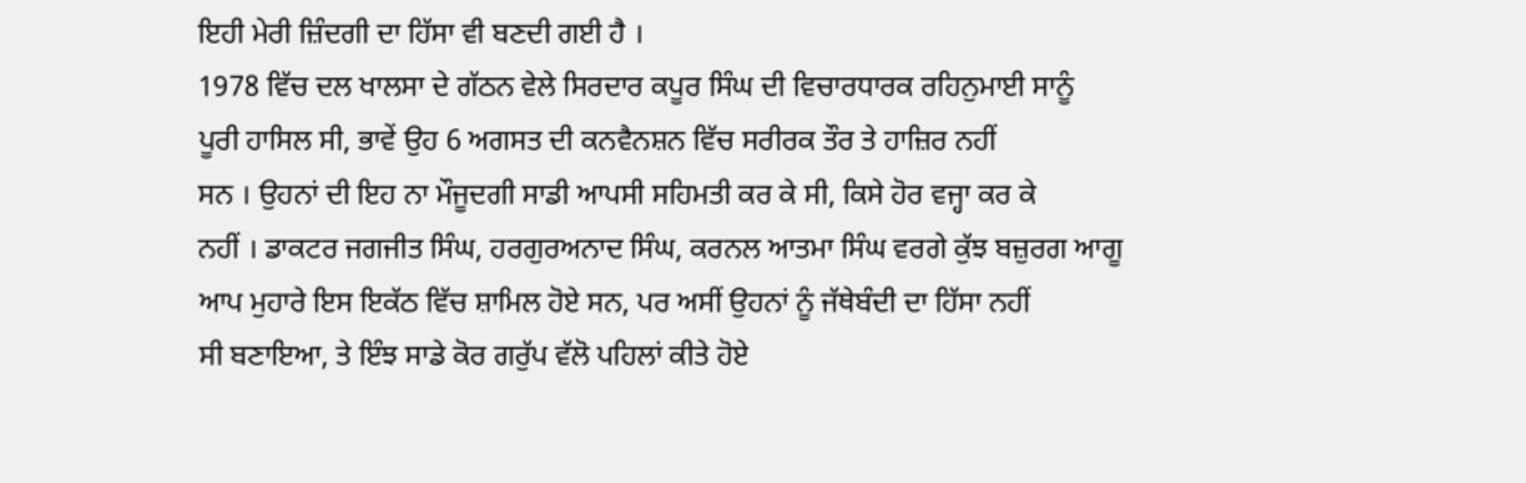ਇਹੀ ਮੇਰੀ ਜ਼ਿੰਦਗੀ ਦਾ ਹਿੱਸਾ ਵੀ ਬਣਦੀ ਗਈ ਹੈ ।
1978 ਵਿੱਚ ਦਲ ਖਾਲਸਾ ਦੇ ਗੱਠਨ ਵੇਲੇ ਸਿਰਦਾਰ ਕਪੂਰ ਸਿੰਘ ਦੀ ਵਿਚਾਰਧਾਰਕ ਰਹਿਨੁਮਾਈ ਸਾਨੂੰ
ਪੂਰੀ ਹਾਸਿਲ ਸੀ, ਭਾਵੇਂ ਉਹ 6 ਅਗਸਤ ਦੀ ਕਨਵੈਨਸ਼ਨ ਵਿੱਚ ਸਰੀਰਕ ਤੌਰ ਤੇ ਹਾਜ਼ਿਰ ਨਹੀਂ
ਸਨ । ਉਹਨਾਂ ਦੀ ਇਹ ਨਾ ਮੌਜੂਦਗੀ ਸਾਡੀ ਆਪਸੀ ਸਹਿਮਤੀ ਕਰ ਕੇ ਸੀ, ਕਿਸੇ ਹੋਰ ਵਜ੍ਹਾ ਕਰ ਕੇ
ਨਹੀਂ । ਡਾਕਟਰ ਜਗਜੀਤ ਸਿੰਘ, ਹਰਗੁਰਅਨਾਦ ਸਿੰਘ, ਕਰਨਲ ਆਤਮਾ ਸਿੰਘ ਵਰਗੇ ਕੁੱਝ ਬਜ਼ੁਰਗ ਆਗੂ
ਆਪ ਮੁਹਾਰੇ ਇਸ ਇਕੱਠ ਵਿੱਚ ਸ਼ਾਮਿਲ ਹੋਏ ਸਨ, ਪਰ ਅਸੀਂ ਉਹਨਾਂ ਨੂੰ ਜੱਥੇਬੰਦੀ ਦਾ ਹਿੱਸਾ ਨਹੀਂ
ਸੀ ਬਣਾਇਆ, ਤੇ ਇੰਝ ਸਾਡੇ ਕੋਰ ਗਰੁੱਪ ਵੱਲੋ ਪਹਿਲਾਂ ਕੀਤੇ ਹੋਏ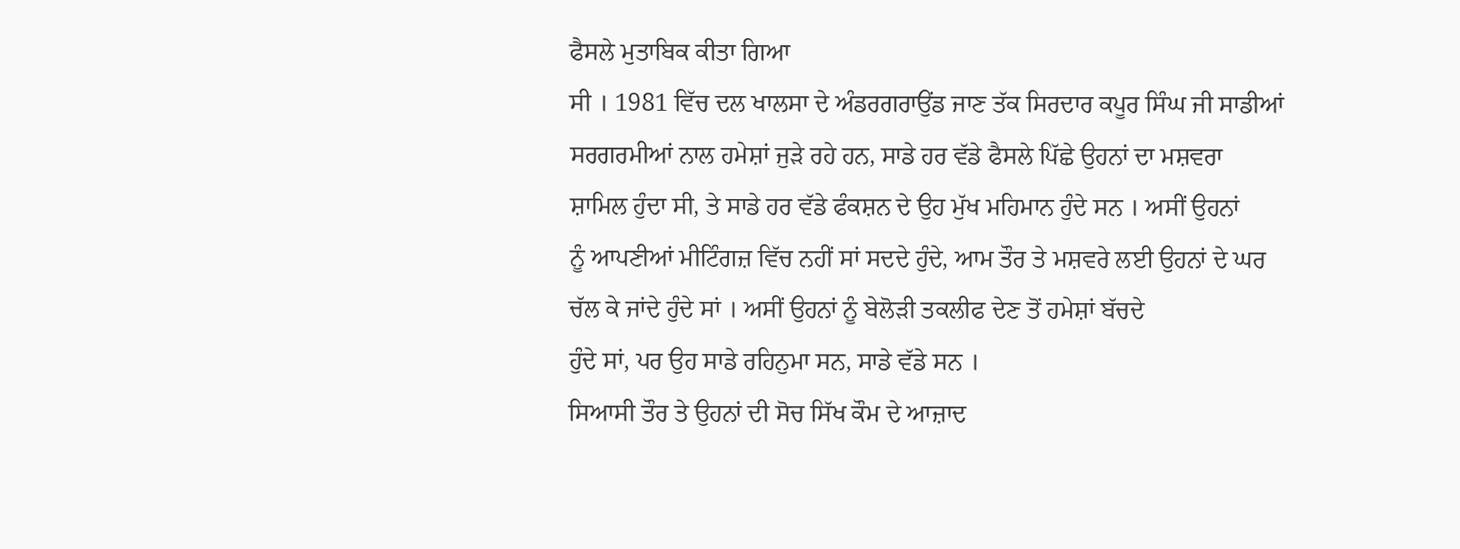ਫੈਸਲੇ ਮੁਤਾਬਿਕ ਕੀਤਾ ਗਿਆ
ਸੀ । 1981 ਵਿੱਚ ਦਲ ਖਾਲਸਾ ਦੇ ਅੰਡਰਗਰਾਉਂਡ ਜਾਣ ਤੱਕ ਸਿਰਦਾਰ ਕਪੂਰ ਸਿੰਘ ਜੀ ਸਾਡੀਆਂ
ਸਰਗਰਮੀਆਂ ਨਾਲ ਹਮੇਸ਼ਾਂ ਜੁੜੇ ਰਹੇ ਹਨ, ਸਾਡੇ ਹਰ ਵੱਡੇ ਫੈਸਲੇ ਪਿੱਛੇ ਉਹਨਾਂ ਦਾ ਮਸ਼ਵਰਾ
ਸ਼ਾਮਿਲ ਹੁੰਦਾ ਸੀ, ਤੇ ਸਾਡੇ ਹਰ ਵੱਡੇ ਫੰਕਸ਼ਨ ਦੇ ਉਹ ਮੁੱਖ ਮਹਿਮਾਨ ਹੁੰਦੇ ਸਨ । ਅਸੀਂ ਉਹਨਾਂ
ਨੂੰ ਆਪਣੀਆਂ ਮੀਟਿੰਗਜ਼ ਵਿੱਚ ਨਹੀਂ ਸਾਂ ਸਦਦੇ ਹੁੰਦੇ, ਆਮ ਤੌਰ ਤੇ ਮਸ਼ਵਰੇ ਲਈ ਉਹਨਾਂ ਦੇ ਘਰ
ਚੱਲ ਕੇ ਜਾਂਦੇ ਹੁੰਦੇ ਸਾਂ । ਅਸੀਂ ਉਹਨਾਂ ਨੂੰ ਬੇਲੋੜੀ ਤਕਲੀਫ ਦੇਣ ਤੋਂ ਹਮੇਸ਼ਾਂ ਬੱਚਦੇ
ਹੁੰਦੇ ਸਾਂ, ਪਰ ਉਹ ਸਾਡੇ ਰਹਿਨੁਮਾ ਸਨ, ਸਾਡੇ ਵੱਡੇ ਸਨ ।
ਸਿਆਸੀ ਤੌਰ ਤੇ ਉਹਨਾਂ ਦੀ ਸੋਚ ਸਿੱਖ ਕੌਮ ਦੇ ਆਜ਼ਾਦ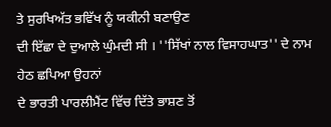ਤੇ ਸੁਰਖਿਅੱਤ ਭਵਿੱਖ ਨੂੰ ਯਕੀਨੀ ਬਣਾਉਣ
ਦੀ ਇੱਛਾ ਦੇ ਦੁਆਲੇ ਘੁੰਮਦੀ ਸੀ । ''ਸਿੱਖਾਂ ਨਾਲ ਵਿਸਾਹਘਾਤ'' ਦੇ ਨਾਮ ਹੇਠ ਛਪਿਆ ਉਹਨਾਂ
ਦੇ ਭਾਰਤੀ ਪਾਰਲੀਮੈਂਟ ਵਿੱਚ ਦਿੱਤੇ ਭਾਸ਼ਣ ਤੋਂ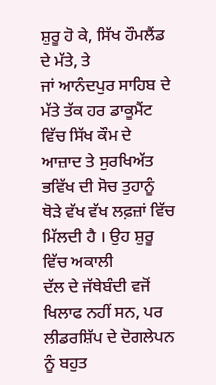ਸ਼ੁਰੂ ਹੋ ਕੇ, ਸਿੱਖ ਹੌਮਲੈਂਡ ਦੇ ਮੱਤੇ, ਤੇ
ਜਾਂ ਆਨੰਦਪੁਰ ਸਾਹਿਬ ਦੇ ਮੱਤੇ ਤੱਕ ਹਰ ਡਾਕੂਮੈਂਟ ਵਿੱਚ ਸਿੱਖ ਕੌਮ ਦੇ ਆਜ਼ਾਦ ਤੇ ਸੁਰਖਿਅੱਤ
ਭਵਿੱਖ ਦੀ ਸੋਚ ਤੁਹਾਨੂੰ ਥੋੜੇ ਵੱਖ ਵੱਖ ਲਫ਼ਜ਼ਾਂ ਵਿੱਚ ਮਿੱਲਦੀ ਹੈ । ਉਹ ਸ਼ੁਰੂ ਵਿੱਚ ਅਕਾਲੀ
ਦੱਲ ਦੇ ਜੱਥੇਬੰਦੀ ਵਜੋਂ ਖਿਲਾਫ ਨਹੀਂ ਸਨ, ਪਰ ਲੀਡਰਸ਼ਿੱਪ ਦੇ ਦੋਗਲੇਪਨ ਨੂੰ ਬਹੁਤ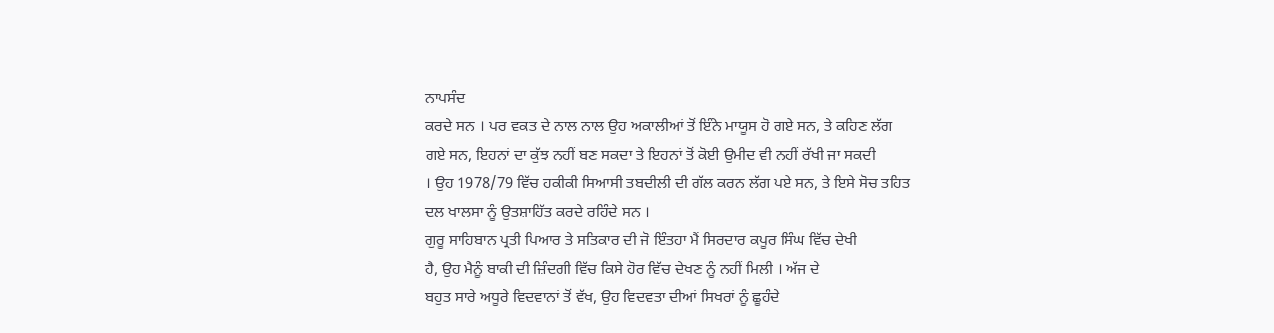ਨਾਪਸੰਦ
ਕਰਦੇ ਸਨ । ਪਰ ਵਕਤ ਦੇ ਨਾਲ ਨਾਲ ਉਹ ਅਕਾਲੀਆਂ ਤੋਂ ਇੰਨੇ ਮਾਯੂਸ ਹੋ ਗਏ ਸਨ, ਤੇ ਕਹਿਣ ਲੱਗ
ਗਏ ਸਨ, ਇਹਨਾਂ ਦਾ ਕੁੱਝ ਨਹੀਂ ਬਣ ਸਕਦਾ ਤੇ ਇਹਨਾਂ ਤੋਂ ਕੋਈ ਉਮੀਦ ਵੀ ਨਹੀਂ ਰੱਖੀ ਜਾ ਸਕਦੀ
। ਉਹ 1978/79 ਵਿੱਚ ਹਕੀਕੀ ਸਿਆਸੀ ਤਬਦੀਲੀ ਦੀ ਗੱਲ ਕਰਨ ਲੱਗ ਪਏ ਸਨ, ਤੇ ਇਸੇ ਸੋਚ ਤਹਿਤ
ਦਲ ਖਾਲਸਾ ਨੂੰ ਉਤਸ਼ਾਹਿੱਤ ਕਰਦੇ ਰਹਿੰਦੇ ਸਨ ।
ਗੁਰੂ ਸਾਹਿਬਾਨ ਪ੍ਰਤੀ ਪਿਆਰ ਤੇ ਸਤਿਕਾਰ ਦੀ ਜੋ ਇੰਤਹਾ ਮੈਂ ਸਿਰਦਾਰ ਕਪੂਰ ਸਿੰਘ ਵਿੱਚ ਦੇਖੀ
ਹੈ, ਉਹ ਮੈਨੂੰ ਬਾਕੀ ਦੀ ਜ਼ਿੰਦਗੀ ਵਿੱਚ ਕਿਸੇ ਹੋਰ ਵਿੱਚ ਦੇਖਣ ਨੂੰ ਨਹੀਂ ਮਿਲੀ । ਅੱਜ ਦੇ
ਬਹੁਤ ਸਾਰੇ ਅਧੂਰੇ ਵਿਦਵਾਨਾਂ ਤੋਂ ਵੱਖ, ਉਹ ਵਿਦਵਤਾ ਦੀਆਂ ਸਿਖਰਾਂ ਨੂੰ ਛੂਹੰਦੇ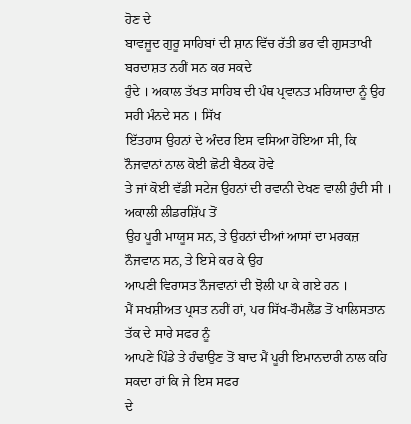ਹੋਣ ਦੇ
ਬਾਵਜੂਦ ਗੁਰੂ ਸਾਹਿਬਾਂ ਦੀ ਸ਼ਾਨ ਵਿੱਚ ਰੱਤੀ ਭਰ ਵੀ ਗੁਸਤਾਖੀ ਬਰਦਾਸ਼ਤ ਨਹੀਂ ਸਨ ਕਰ ਸਕਦੇ
ਹੁੰਦੇ । ਅਕਾਲ ਤੱਖਤ ਸਾਹਿਬ ਦੀ ਪੰਥ ਪ੍ਰਵਾਨਤ ਮਰਿਯਾਦਾ ਨੂੰ ਉਹ ਸਹੀ ਮੰਨਦੇ ਸਨ । ਸਿੱਖ
ਇੱਤਹਾਸ ਉਹਨਾਂ ਦੇ ਅੰਦਰ ਇਸ ਵਸਿਆ ਹੋਇਆ ਸੀ, ਕਿ ਨੌਜਵਾਨਾਂ ਨਾਲ ਕੋਈ ਛੋਟੀ ਬੈਠਕ ਹੋਵੇ
ਤੇ ਜਾਂ ਕੋਈ ਵੱਡੀ ਸਟੇਜ ਉਹਨਾਂ ਦੀ ਰਵਾਨੀ ਦੇਖਣ ਵਾਲੀ ਹੁੰਦੀ ਸੀ । ਅਕਾਲੀ ਲੀਡਰਸ਼ਿੱਪ ਤੋਂ
ਉਹ ਪੂਰੀ ਮਾਯੂਸ ਸਨ, ਤੇ ਉਹਨਾਂ ਦੀਆਂ ਆਸਾਂ ਦਾ ਮਰਕਜ਼ ਨੌਜਵਾਨ ਸਨ, ਤੇ ਇਸੇ ਕਰ ਕੇ ਉਹ
ਆਪਣੀ ਵਿਰਾਸਤ ਨੌਜਵਾਨਾਂ ਦੀ ਝੋਲੀ ਪਾ ਕੇ ਗਏ ਹਨ ।
ਮੈਂ ਸਖਸ਼ੀਅਤ ਪ੍ਰਸਤ ਨਹੀਂ ਹਾਂ, ਪਰ ਸਿੱਖ-ਹੌਮਲੈਂਡ ਤੋਂ ਖਾਲਿਸਤਾਨ ਤੱਕ ਦੇ ਸਾਰੇ ਸਫਰ ਨੂੰ
ਆਪਣੇ ਪਿੰਡੇ ਤੇ ਹੰਢਾਉਣ ਤੋਂ ਬਾਦ ਮੈਂ ਪੂਰੀ ਇਮਾਨਦਾਰੀ ਨਾਲ ਕਹਿ ਸਕਦਾ ਹਾਂ ਕਿ ਜੇ ਇਸ ਸਫਰ
ਦੇ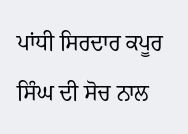ਪਾਂਧੀ ਸਿਰਦਾਰ ਕਪੂਰ ਸਿੰਘ ਦੀ ਸੋਚ ਨਾਲ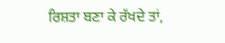ਰਿਸ਼ਤਾ ਬਣਾ ਕੇ ਰੱਖਦੇ ਤਾਂ,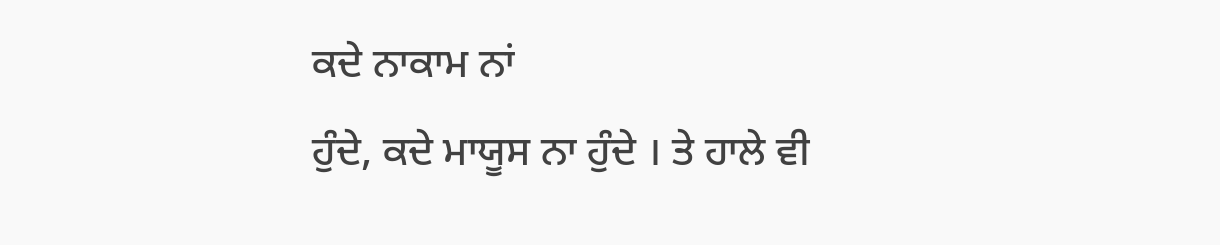ਕਦੇ ਨਾਕਾਮ ਨਾਂ
ਹੁੰਦੇ, ਕਦੇ ਮਾਯੂਸ ਨਾ ਹੁੰਦੇ । ਤੇ ਹਾਲੇ ਵੀ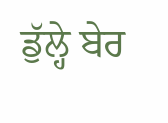ਡੁੱਲ੍ਹੇ ਬੇਰ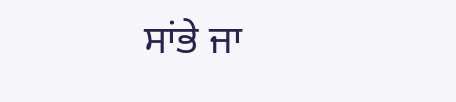ਸਾਂਭੇ ਜਾ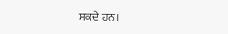ਸਕਦੇ ਹਨ।